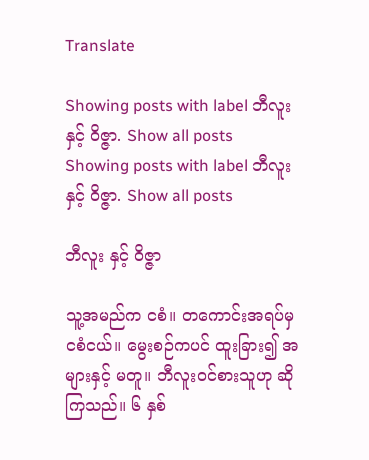Translate

Showing posts with label ဘီလူး နှင့် ဝိဇ္ဇာ. Show all posts
Showing posts with label ဘီလူး နှင့် ဝိဇ္ဇာ. Show all posts

ဘီလူး နှင့် ဝိဇ္ဇာ

သူ့အမည်က ငစံ။ တကောင်းအရပ်မှ ငစံငယ်။ မွေးစဉ်ကပင် ထူးခြား၍ အများနှင့် မတူ။ ဘီလူးဝင်စားသူဟု ဆိုကြသည်။ ၆ နှစ်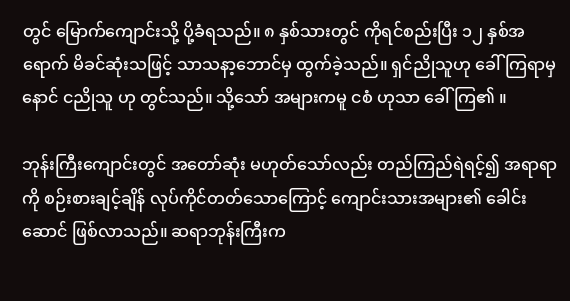တွင် မြောက်ကျောင်းသို့ ပို့ခံရသည်။ ၈ နှစ်သားတွင် ကိုရင်စည်းပြီး ၁၂ နှစ်အရောက် မိခင်ဆုံးသဖြင့် သာသနာ့ဘောင်မှ ထွက်ခဲ့သည်။ ရှင်ညိုသူဟု ခေါ်ကြရာမှ နောင် ငညိုသူ ဟု တွင်သည်။ သို့သော် အများကမူ ငစံ ဟုသာ ခေါ်ကြ၏ ။

ဘုန်းကြီးကျောင်းတွင် အတော်ဆုံး မဟုတ်သော်လည်း တည်ကြည်ရဲရင့်၍ အရာရာကို စဉ်းစားချင့်ချိန် လုပ်ကိုင်တတ်သောကြောင့် ကျောင်းသားအများ၏ ခေါင်းဆောင် ဖြစ်လာသည်။ ဆရာဘုန်းကြီးက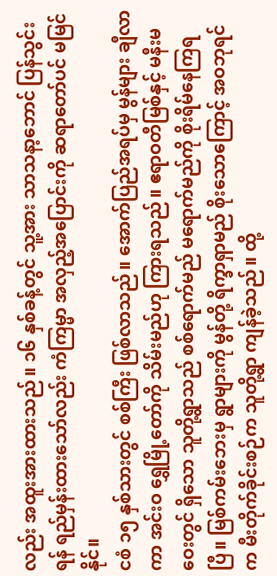လည်း အထူးအားထားသည်။ ၁၆ နှစ်ခန့်တွင် သူ့အား သာသနာ့ဘောင် ပြန်သွင်းရန် ရည်မှန်းထားသော်လည်း ကံကြမ္မာ အလှည့်အပြောင်းကို ဆရာတော်ပင် မမြင်နိုင်။
ငစံ ၁၅ နှစ်သားတွင် စစ်ကြီး ဖြစ်လာသည်။ အောက်ပြည်အရပ်မှ မွန်များ ချီလာကာ အင်းဝ ရွှေမြို့တော်ကို သိမ်းမည်ဟု ကြားရသည်။ ဧရာဝတီမြစ်နှင့် မနီးမဝေးတွင် ရှိသော သူတို့ရွာသည် စစ်ရောက်မည် မရောက်မည်ကို စိုးရိမ်နေကြရပြီ။ မြစ်ကမ်းဘေးမှ ရွာများကို မွန်တို့ ရိက္ခာရှာမည် စိုးသောကြောင့် အဝဘုရင်က မီးတိုက်ခိုင်းစဉ်က သူတို့ရွာ ကျန်ခဲ့သည်။ ထို့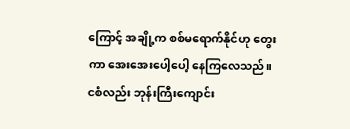ကြောင့် အချို့က စစ်မရောက်နိုင်ဟု တွေးကာ အေးအေးပေါ့ပေါ့ နေကြလေသည်။
ငစံလည်း ဘုန်းကြီးကျောင်း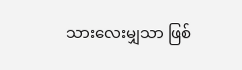သားလေးမျှသာ ဖြစ်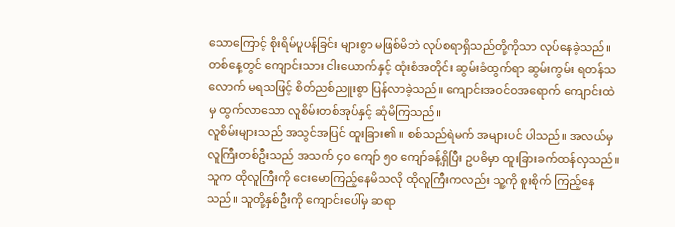သောကြောင့် စိုးရိမ်ပူပန်ခြင်း များစွာ မဖြစ်မိဘဲ လုပ်စရာရှိသည်တို့ကိုသာ လုပ်နေခဲ့သည်။ တစ်နေ့တွင် ကျောင်းသား ငါးယောက်နှင့် ထုံးစံအတိုင်း ဆွမ်းခံထွက်ရာ ဆွမ်းကွမ်း ရတန်သလောက် မရသဖြင့် စိတ်ညစ်ညူးစွာ ပြန်လာခဲ့သည်။ ကျောင်းအဝင်ဝအရောက် ကျောင်းထဲမှ ထွက်လာသော လူစိမ်းတစ်အုပ်နှင့် ဆုံမိကြသည်။
လူစိမ်းများသည် အသွင်အပြင် ထူးခြား၏ ။ စစ်သည်ရဲမက် အများပင် ပါသည်။ အလယ်မှ လူကြီးတစ်ဦးသည် အသက် ၄၀ ကျော် ၅၀ ကျော်ခန့်ရှိပြီး ဥပဓိမှာ ထူးခြားခက်ထန်လှသည်။ သူက ထိုလူကြီးကို ငေးမောကြည့်နေမိသလို ထိုလူကြီးကလည်း သူ့ကို စူးစိုက် ကြည့်နေသည်။ သူတို့နှစ်ဦးကို ကျောင်းပေါ်မှ ဆရာ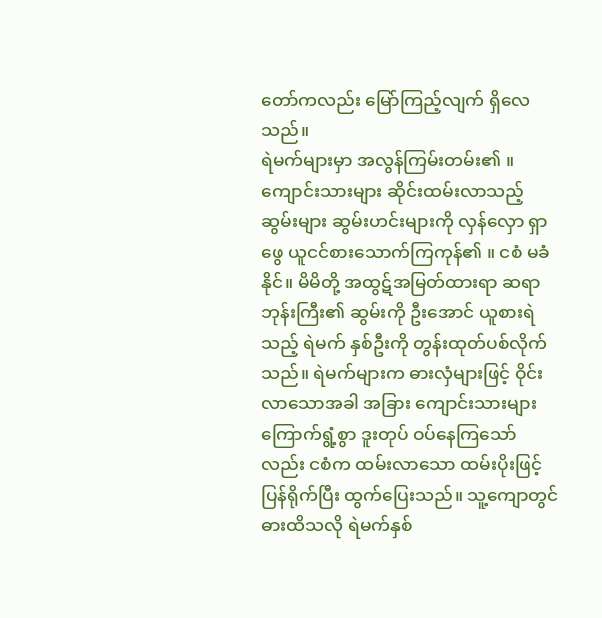တော်ကလည်း မြော်ကြည့်လျက် ရှိလေသည်။
ရဲမက်များမှာ အလွန်ကြမ်းတမ်း၏ ။ ကျောင်းသားများ ဆိုင်းထမ်းလာသည့် ဆွမ်းများ ဆွမ်းဟင်းများကို လှန်လှော ရှာဖွေ ယူငင်စားသောက်ကြကုန်၏ ။ ငစံ မခံနိုင်။ မိမိတို့ အထွဋ်အမြတ်ထားရာ ဆရာဘုန်းကြီး၏ ဆွမ်းကို ဦးအောင် ယူစားရဲသည့် ရဲမက် နှစ်ဦးကို တွန်းထုတ်ပစ်လိုက်သည်။ ရဲမက်များက ဓားလှံများဖြင့် ဝိုင်းလာသောအခါ အခြား ကျောင်းသားများ ကြောက်ရွံ့စွာ ဒူးတုပ် ဝပ်နေကြသော်လည်း ငစံက ထမ်းလာသော ထမ်းပိုးဖြင့် ပြန်ရိုက်ပြီး ထွက်ပြေးသည်။ သူ့ကျောတွင် ဓားထိသလို ရဲမက်နှစ်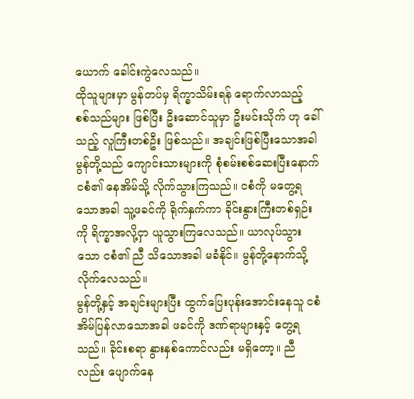ယောက် ခေါင်းကွဲလေသည်။
ထိုသူများမှာ မွန်တပ်မှ ရိက္ခာသိမ်းရန် ရောက်လာသည့် စစ်သည်များ ဖြစ်ပြီး ဦးဆောင်သူမှာ ဦးမင်းသိုက် ဟု ခေါ်သည့် လူကြီးတစ်ဦး ဖြစ်သည်။ အချင်းဖြစ်ပြီးသောအခါ မွန်တို့သည် ကျောင်းသားများကို စုံစမ်းစစ်ဆေးပြီးနောက် ငစံ၏ နေအိမ်သို့ လိုက်သွားကြသည်။ ငစံကို မတွေ့ရသောအခါ သူ့ဖခင်ကို ရိုက်နှက်ကာ ခိုင်းနွားကြီးတစ်ရှဉ်းကို ရိက္ခာအလို့ငှာ ယူသွားကြလေသည်။ ယာလုပ်သွားသော ငစံ၏ ညီ သိသောအခါ မခံနိုင်။ မွန်တို့နောက်သို့ လိုက်လေသည်။
မွန်တို့နှင့် အချင်းများပြီး ထွက်ပြေးပုန်းအောင်းနေသူ ငစံ အိမ်ပြန်လာသောအခါ ဖခင်ကို ဒဏ်ရာများနှင့် တွေ့ရသည်။ ခိုင်းစရာ နွားနှစ်ကောင်လည်း မရှိတော့။ ညီလည်း ပျောက်နေ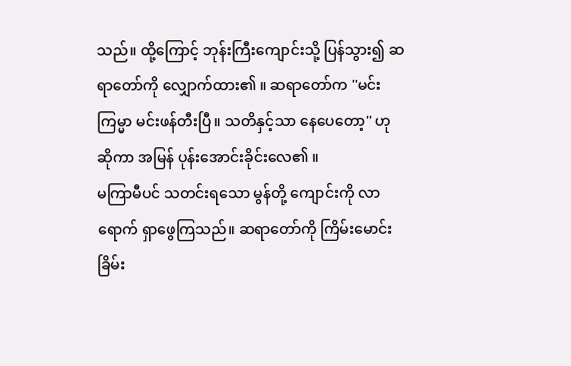သည်။ ထို့ကြောင့် ဘုန်းကြီးကျောင်းသို့ ပြန်သွား၍ ဆရာတော်ကို လျှောက်ထား၏ ။ ဆရာတော်က ''မင်းကြမ္မာ မင်းဖန်တီးပြီ။ သတိနှင့်သာ နေပေတော့'' ဟု ဆိုကာ အမြန် ပုန်းအောင်းခိုင်းလေ၏ ။
မကြာမီပင် သတင်းရသော မွန်တို့ ကျောင်းကို လာရောက် ရှာဖွေကြသည်။ ဆရာတော်ကို ကြိမ်းမောင်း ခြိမ်း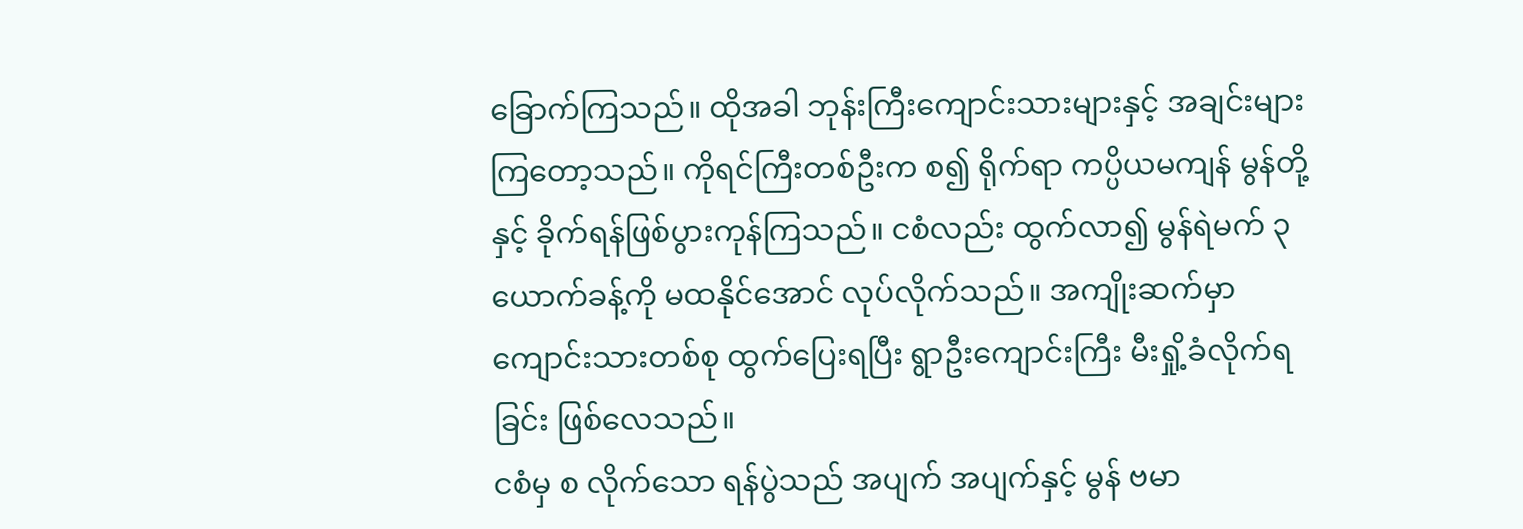ခြောက်ကြသည်။ ထိုအခါ ဘုန်းကြီးကျောင်းသားများနှင့် အချင်းများကြတော့သည်။ ကိုရင်ကြီးတစ်ဦးက စ၍ ရိုက်ရာ ကပ္ပိယမကျန် မွန်တို့နှင့် ခိုက်ရန်ဖြစ်ပွားကုန်ကြသည်။ ငစံလည်း ထွက်လာ၍ မွန်ရဲမက် ၃ ယောက်ခန့်ကို မထနိုင်အောင် လုပ်လိုက်သည်။ အကျိုးဆက်မှာ ကျောင်းသားတစ်စု ထွက်ပြေးရပြီး ရွာဦးကျောင်းကြီး မီးရှို့ခံလိုက်ရခြင်း ဖြစ်လေသည်။
ငစံမှ စ လိုက်သော ရန်ပွဲသည် အပျက် အပျက်နှင့် မွန် ဗမာ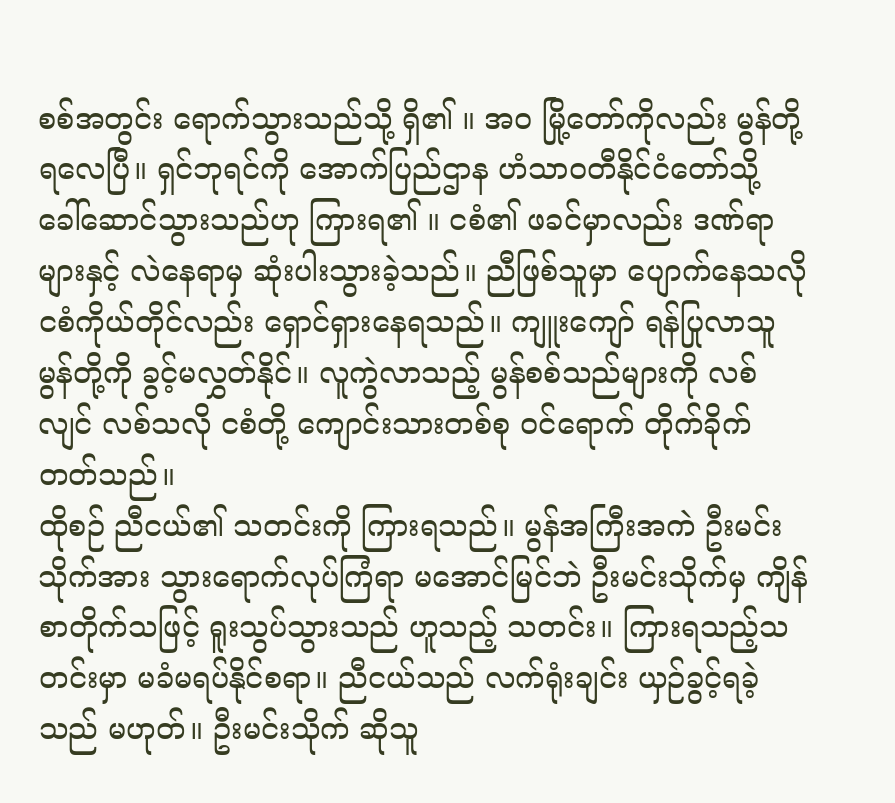စစ်အတွင်း ရောက်သွားသည်သို့ ရှိ၏ ။ အဝ မြို့တော်ကိုလည်း မွန်တို့ ရလေပြီ။ ရှင်ဘုရင်ကို အောက်ပြည်ဌာန ဟံသာဝတီနိုင်ငံတော်သို့ ခေါ်ဆောင်သွားသည်ဟု ကြားရ၏ ။ ငစံ၏ ဖခင်မှာလည်း ဒဏ်ရာများနှင့် လဲနေရာမှ ဆုံးပါးသွားခဲ့သည်။ ညီဖြစ်သူမှာ ပျောက်နေသလို ငစံကိုယ်တိုင်လည်း ရှောင်ရှားနေရသည်။ ကျူးကျော် ရန်ပြုလာသူ မွန်တို့ကို ခွင့်မလွှတ်နိုင်။ လူကွဲလာသည့် မွန်စစ်သည်များကို လစ်လျင် လစ်သလို ငစံတို့ ကျောင်းသားတစ်စု ဝင်ရောက် တိုက်ခိုက်တတ်သည်။
ထိုစဉ် ညီငယ်၏ သတင်းကို ကြားရသည်။ မွန်အကြီးအကဲ ဦးမင်းသိုက်အား သွားရောက်လုပ်ကြံရာ မအောင်မြင်ဘဲ ဦးမင်းသိုက်မှ ကျိန်စာတိုက်သဖြင့် ရူးသွပ်သွားသည် ဟူသည့် သတင်း။ ကြားရသည့်သတင်းမှာ မခံမရပ်နိုင်စရာ။ ညီငယ်သည် လက်ရုံးချင်း ယှဉ်ခွင့်ရခဲ့သည် မဟုတ်။ ဦးမင်းသိုက် ဆိုသူ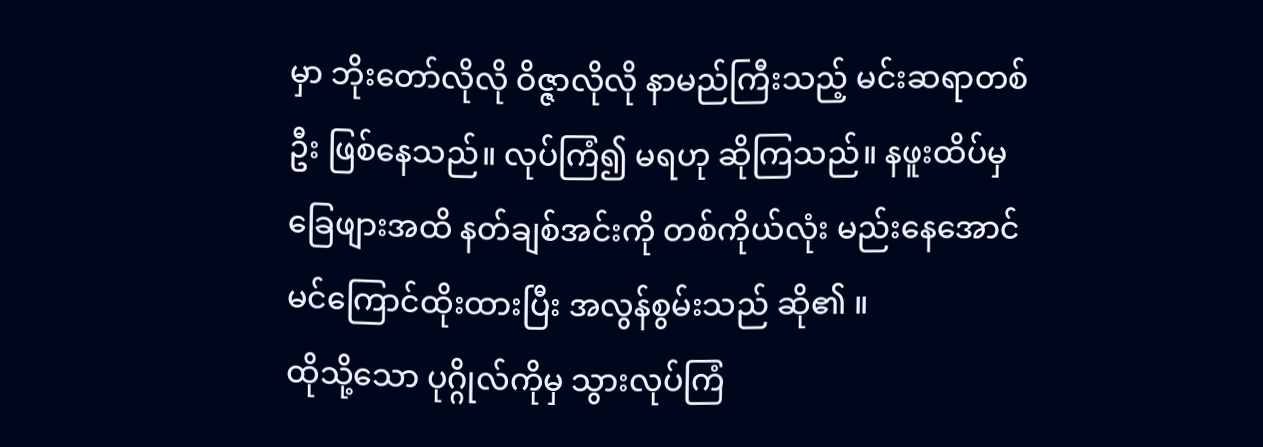မှာ ဘိုးတော်လိုလို ဝိဇ္ဇာလိုလို နာမည်ကြီးသည့် မင်းဆရာတစ်ဦး ဖြစ်နေသည်။ လုပ်ကြံ၍ မရဟု ဆိုကြသည်။ နဖူးထိပ်မှ ခြေဖျားအထိ နတ်ချစ်အင်းကို တစ်ကိုယ်လုံး မည်းနေအောင် မင်ကြောင်ထိုးထားပြီး အလွန်စွမ်းသည် ဆို၏ ။
ထိုသို့သော ပုဂ္ဂိုလ်ကိုမှ သွားလုပ်ကြံ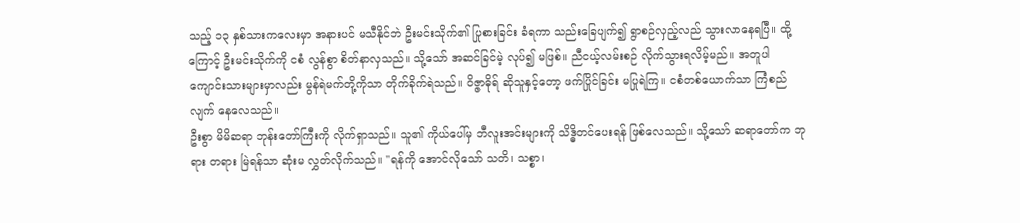သည့် ၁၃ နှစ်သားကလေးမှာ အနားပင် မသီနိုင်ဘဲ ဦးမင်းသိုက်၏ ပြုစားခြင်း ခံရကာ သည်းခြေပျက်၍ ရွာစဉ်လှည့်လည် သွားလာနေရပြီ။ ထို့ကြောင့် ဦးမင်းသိုက်ကို ငစံ လွန်စွာ စိတ်နာလှသည်။ သို့သော် အဆင်ခြင်မဲ့ လုပ်၍ မဖြစ်။ ညီငယ့်လမ်းစဉ် လိုက်သွားရလိမ့်မည်။ အတူပါ ကျောင်းသားများမှာလည်း မွန်ရဲမက်တို့ကိုသာ တိုက်ခိုက်ရဲသည်။ ဝိဇ္ဇာဓိုရ် ဆိုသူနှင့်တော့ ဖက်ပြိုင်ခြင်း မပြုရဲကြ။ ငစံတစ်ယောက်သာ ကြံစည်လျက် နေလေသည်။
ဦးစွာ မိမိဆရာ ဘုန်းတော်ကြီးကို လိုက်ရှာသည်။ သူ၏ ကိုယ်ပေါ်မှ ဘီလူးအင်းများကို သိဒ္ဓိတင်ပေးရန် ဖြစ်လေသည်။ သို့သော် ဆရာတော်က ဘုရား တရား မြဲရန်သာ ဆုံးမ လွှတ်လိုက်သည်။ ''ရန်ကို အောင်လိုသော် သတိ၊ သစ္စာ၊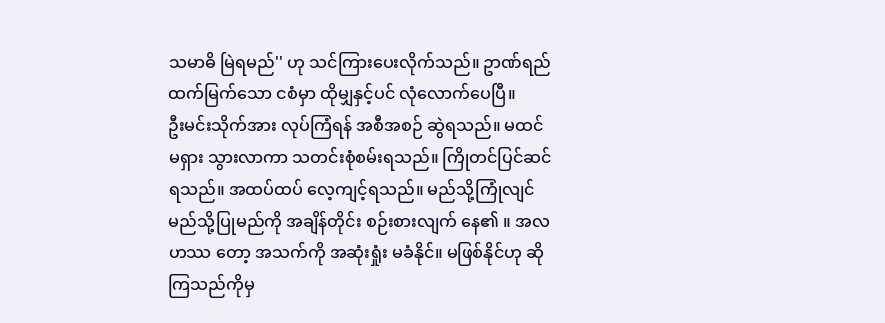သမာဓိ မြဲရမည်'' ဟု သင်ကြားပေးလိုက်သည်။ ဥာဏ်ရည်ထက်မြက်သော ငစံမှာ ထိုမျှနှင့်ပင် လုံလောက်ပေပြီ။
ဦးမင်းသိုက်အား လုပ်ကြံရန် အစီအစဉ် ဆွဲရသည်။ မထင်မရှား သွားလာကာ သတင်းစုံစမ်းရသည်။ ကြိုတင်ပြင်ဆင်ရသည်။ အထပ်ထပ် လေ့ကျင့်ရသည်။ မည်သို့ကြုံလျင် မည်သို့ပြုမည်ကို အချိန်တိုင်း စဉ်းစားလျက် နေ၏ ။ အလဟဿ တော့ အသက်ကို အဆုံးရှုံး မခံနိုင်။ မဖြစ်နိုင်ဟု ဆိုကြသည်ကိုမှ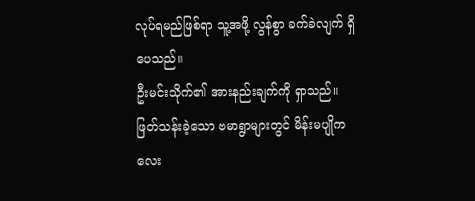လုပ်ရမည်ဖြစ်ရာ သူ့အဖို့ လွန်စွာ ခက်ခဲလျက် ရှိပေသည်။
ဦးမင်းသိုက်၏ အားနည်းချက်ကို ရှာသည်။ ဖြတ်သန်းခဲ့သော ဗမာရွာများတွင် မိန်းမပျိုကလေး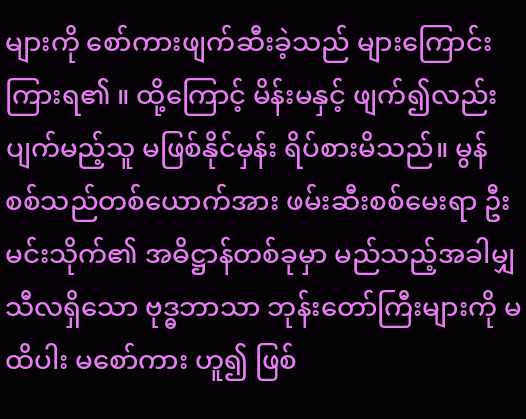များကို စော်ကားဖျက်ဆီးခဲ့သည် များကြောင်း ကြားရ၏ ။ ထို့ကြောင့် မိန်းမနှင့် ဖျက်၍လည်း ပျက်မည့်သူ မဖြစ်နိုင်မှန်း ရိပ်စားမိသည်။ မွန်စစ်သည်တစ်ယောက်အား ဖမ်းဆီးစစ်မေးရာ ဦးမင်းသိုက်၏ အဓိဋ္ဌာန်တစ်ခုမှာ မည်သည့်အခါမျှ သီလရှိသော ဗုဒ္ဓဘာသာ ဘုန်းတော်ကြီးများကို မထိပါး မစော်ကား ဟူ၍ ဖြစ်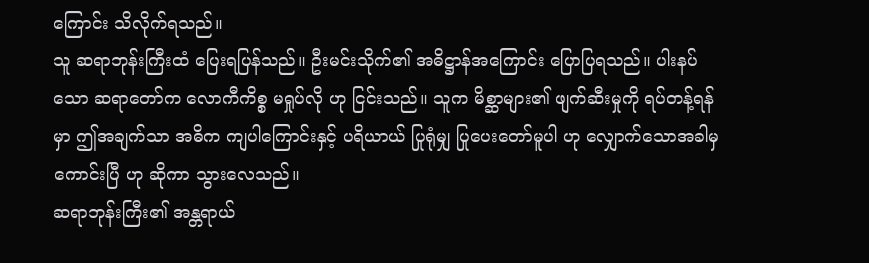ကြောင်း သိလိုက်ရသည်။
သူ ဆရာဘုန်းကြီးထံ ပြေးရပြန်သည်။ ဦးမင်းသိုက်၏ အဓိဋ္ဌာန်အကြောင်း ပြောပြရသည်။ ပါးနပ်သော ဆရာတော်က လောကီကိစ္စ မရှုပ်လို ဟု ငြင်းသည်။ သူက မိစ္ဆာများ၏ ဖျက်ဆီးမှုကို ရပ်တန့်ရန်မှာ ဤအချက်သာ အဓိက ကျပါကြောင်းနှင့် ပရိယာယ် ပြုရုံမျှ ပြုပေးတော်မူပါ ဟု လျှောက်သောအခါမှ ကောင်းပြီ ဟု ဆိုကာ သွားလေသည်။
ဆရာဘုန်းကြီး၏ အန္တရာယ်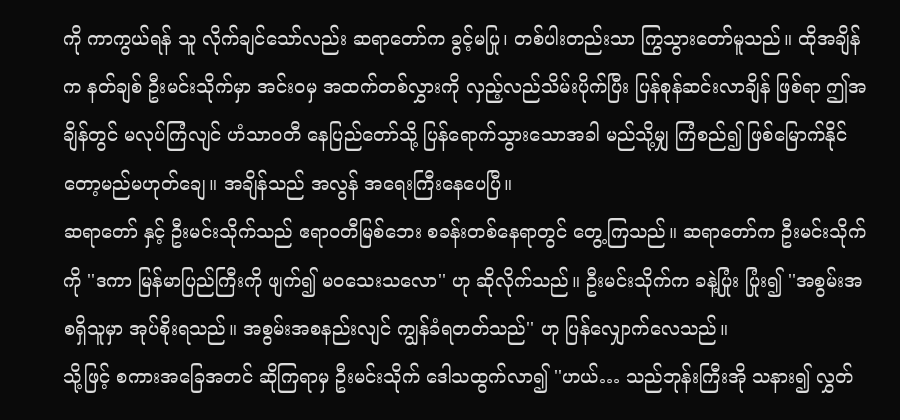ကို ကာကွယ်ရန် သူ လိုက်ချင်သော်လည်း ဆရာတော်က ခွင့်မပြု၊ တစ်ပါးတည်းသာ ကြွသွားတော်မူသည်။ ထိုအချိန်က နတ်ချစ် ဦးမင်းသိုက်မှာ အင်းဝမှ အထက်တစ်လွှားကို လှည့်လည်သိမ်းပိုက်ပြီး ပြန်စုန်ဆင်းလာချိန် ဖြစ်ရာ ဤအချိန်တွင် မလုပ်ကြံလျင် ဟံသာဝတီ နေပြည်တော်သို့ ပြန်ရောက်သွားသောအခါ မည်သို့မျှ ကြံစည်၍ ဖြစ်မြောက်နိုင်တော့မည်မဟုတ်ချေ။ အချိန်သည် အလွန် အရေးကြီးနေပေပြီ။
ဆရာတော် နှင့် ဦးမင်းသိုက်သည် ဧရာဝတီမြစ်ဘေး စခန်းတစ်နေရာတွင် တွေ့ကြသည်။ ဆရာတော်က ဦးမင်းသိုက်ကို ''ဒကာ မြန်မာပြည်ကြီးကို ဖျက်၍ မဝသေးသလော'' ဟု ဆိုလိုက်သည်။ ဦးမင်းသိုက်က ခနဲ့ပြုံး ပြုံး၍ ''အစွမ်းအစရှိသူမှာ အုပ်စိုးရသည်။ အစွမ်းအစနည်းလျင် ကျွန်ခံရတတ်သည်'' ဟု ပြန်လျှောက်လေသည်။
သို့ဖြင့် စကားအခြေအတင် ဆိုကြရာမှ ဦးမင်းသိုက် ဒေါသထွက်လာ၍ ''ဟယ်… သည်ဘုန်းကြီးအို သနား၍ လွှတ်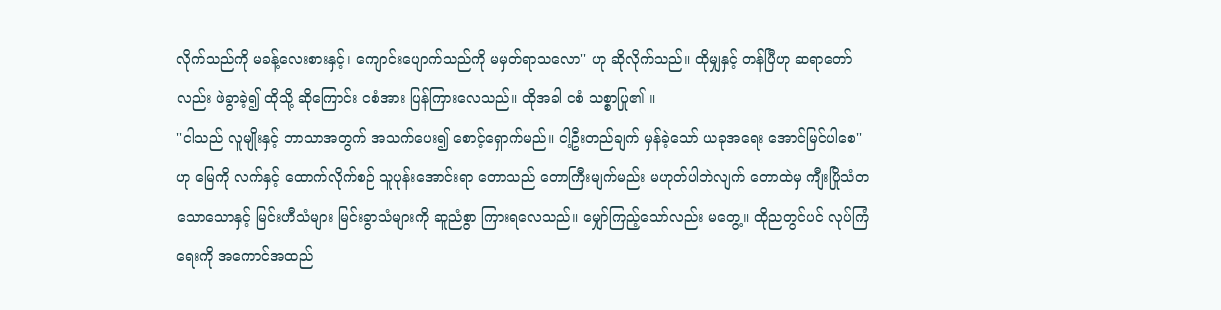လိုက်သည်ကို မခန့်လေးစားနှင့်၊ ကျောင်းပျောက်သည်ကို မမှတ်ရာသလော'' ဟု ဆိုလိုက်သည်။ ထိုမျှနှင့် တန်ပြီဟု ဆရာတော်လည်း ဖဲခွာခဲ့၍ ထိုသို့ ဆိုကြောင်း ငစံအား ပြန်ကြားလေသည်။ ထိုအခါ ငစံ သစ္စာပြု၏ ။
''ငါသည် လူမျိုးနှင့် ဘာသာအတွက် အသက်ပေး၍ စောင့်ရှောက်မည်။ ငါ့ဦးတည်ချက် မှန်ခဲ့သော် ယခုအရေး အောင်မြင်ပါစေ''
ဟု မြေကို လက်နှင့် ထောက်လိုက်စဉ် သူပုန်းအောင်းရာ တောသည် တောကြီးမျက်မည်း မဟုတ်ပါဘဲလျက် တောထဲမှ ကျီးပြိုသံတသောသောနှင့် မြင်းဟီသံများ မြင်းခွာသံများကို ဆူညံစွာ ကြားရလေသည်။ မျှော်ကြည့်သော်လည်း မတွေ့။ ထိုညတွင်ပင် လုပ်ကြံရေးကို အကောင်အထည်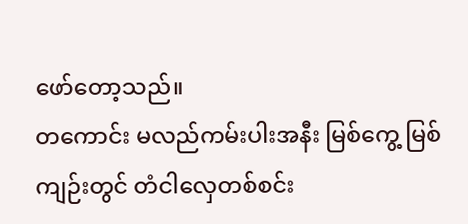ဖော်တော့သည်။
တကောင်း မလည်ကမ်းပါးအနီး မြစ်ကွေ့ မြစ်ကျဉ်းတွင် တံငါလှေတစ်စင်း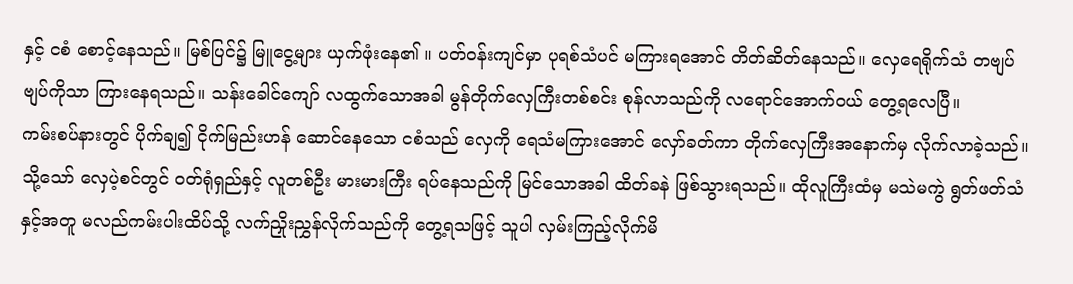နှင့် ငစံ စောင့်နေသည်။ မြစ်ပြင်၌ မြူငွေ့များ ယှက်ဖုံးနေ၏ ။ ပတ်ဝန်းကျင်မှာ ပုရစ်သံပင် မကြားရအောင် တိတ်ဆိတ်နေသည်။ လှေရေရိုက်သံ တဗျပ်ဗျပ်ကိုသာ ကြားနေရသည်။ သန်းခေါင်ကျော် လထွက်သောအခါ မွန်တိုက်လှေကြီးတစ်စင်း စုန်လာသည်ကို လရောင်အောက်ဝယ် တွေ့ရလေပြီ။
ကမ်းစပ်နားတွင် ပိုက်ချ၍ ငိုက်မြည်းဟန် ဆောင်နေသော ငစံသည် လှေကို ရေသံမကြားအောင် လှော်ခတ်ကာ တိုက်လှေကြီးအနောက်မှ လိုက်လာခဲ့သည်။ သို့သော် လှေပဲ့စင်တွင် ဝတ်ရုံရှည်နှင့် လူတစ်ဦး မားမားကြီး ရပ်နေသည်ကို မြင်သောအခါ ထိတ်ခနဲ ဖြစ်သွားရသည်။ ထိုလူကြီးထံမှ မသဲမကွဲ ရွတ်ဖတ်သံနှင့်အတူ မလည်ကမ်းပါးထိပ်သို့ လက်ညှိုးညွှန်လိုက်သည်ကို တွေ့ရသဖြင့် သူပါ လှမ်းကြည့်လိုက်မိ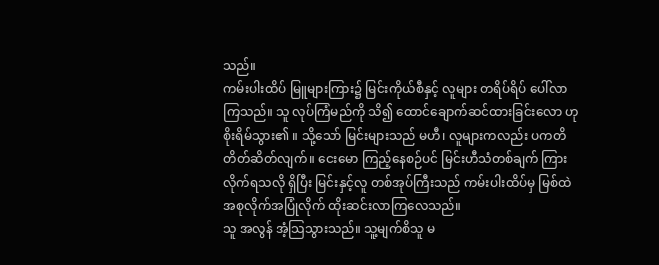သည်။
ကမ်းပါးထိပ် မြူများကြား၌ မြင်းကိုယ်စီနှင့် လူများ တရိပ်ရိပ် ပေါ်လာကြသည်။ သူ လုပ်ကြံမည်ကို သိ၍ ထောင်ချောက်ဆင်ထားခြင်းလော ဟု စိုးရိမ်သွား၏ ။ သို့သော် မြင်းများသည် မဟီ၊ လူများကလည်း ပကတိ တိတ်ဆိတ်လျက်။ ငေးမော ကြည့်နေစဉ်ပင် မြင်းဟီသံတစ်ချက် ကြားလိုက်ရသလို ရှိပြီး မြင်းနှင့်လူ တစ်အုပ်ကြီးသည် ကမ်းပါးထိပ်မှ မြစ်ထဲ အစုလိုက်အပြုံလိုက် ထိုးဆင်းလာကြလေသည်။
သူ အလွန် အံ့သြသွားသည်။ သူ့မျက်စိသူ မ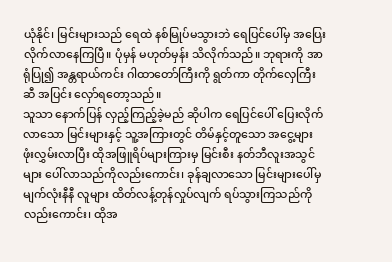ယုံနိုင်၊ မြင်းများသည် ရေထဲ နစ်မြုပ်မသွားဘဲ ရေပြင်ပေါ်မှ အပြေး လိုက်လာနေကြပြီ။ ပုံမှန် မဟုတ်မှန်း သိလိုက်သည်။ ဘုရားကို အာရုံပြု၍ အန္တရာယ်ကင်း ဂါထာတော်ကြီးကို ရွတ်ကာ တိုက်လှေကြီးဆီ အပြင်း လှော်ရတော့သည်။
သူသာ နောက်ပြန် လှည့်ကြည့်ခဲ့မည် ဆိုပါက ရေပြင်ပေါ် ပြေးလိုက်လာသော မြင်းများနှင့် သူ့အကြားတွင် တိမ်နှင့်တူသော အငွေ့များ ဖုံးလွှမ်းလာပြီး ထိုအဖြူရိပ်များကြားမှ မြင်းစီး နတ်ဘီလူးအသွင်များ ပေါ်လာသည်ကိုလည်းကောင်း၊ ခုန်ချလာသော မြင်းများပေါ်မှ မျက်လုံးနီနီ လူများ ထိတ်လန့်တုန်လှုပ်လျက် ရပ်သွားကြသည်ကိုလည်းကောင်း၊ ထိုအ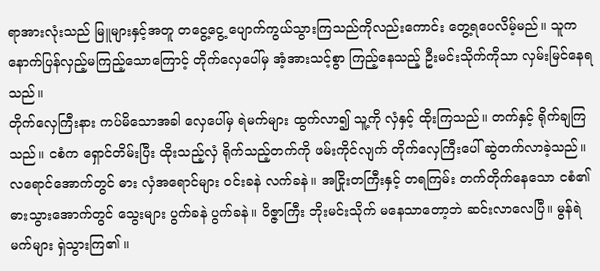ရာအားလုံးသည် မြူများနှင့်အတူ တငွေ့ငွေ့ ပျောက်ကွယ်သွားကြသည်ကိုလည်းကောင်း တွေ့ရပေလိမ့်မည်။ သူက နောက်ပြန်လှည့်မကြည့်သောကြောင့် တိုက်လှေပေါ်မှ အံ့အားသင့်စွာ ကြည့်နေသည့် ဦးမင်းသိုက်ကိုသာ လှမ်းမြင်နေရသည်။
တိုက်လှေကြီးနား ကပ်မိသောအခါ လှေပေါ်မှ ရဲမက်များ ထွက်လာ၍ သူ့ကို လှံနှင့် ထိုးကြသည်။ တက်နှင့် ရိုက်ချကြသည်။ ငစံက ရှောင်တိမ်းပြီး ထိုးသည့်လှံ ရိုက်သည့်တက်ကို ဖမ်းကိုင်လျက် တိုက်လှေကြီးပေါ် ဆွဲတက်လာခဲ့သည်။ လရောင်အောက်တွင် ဓား လှံအရောင်များ ဝင်းခနဲ လက်ခနဲ။ အငြိုးတကြီးနှင့် တရကြမ်း တက်တိုက်နေသော ငစံ၏ ဓားသွားအောက်တွင် သွေးများ ပွက်ခနဲ ပွက်ခနဲ။ ဝိဇ္ဇာကြီး ဘိုးမင်းသိုက် မနေသာတော့ဘဲ ဆင်းလာလေပြီ။ မွန်ရဲမက်များ ရှဲသွားကြ၏ ။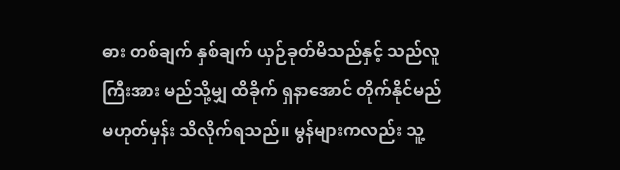ဓား တစ်ချက် နှစ်ချက် ယှဉ်ခုတ်မိသည်နှင့် သည်လူကြီးအား မည်သို့မျှ ထိခိုက် ရှနာအောင် တိုက်နိုင်မည် မဟုတ်မှန်း သိလိုက်ရသည်။ မွန်များကလည်း သူ့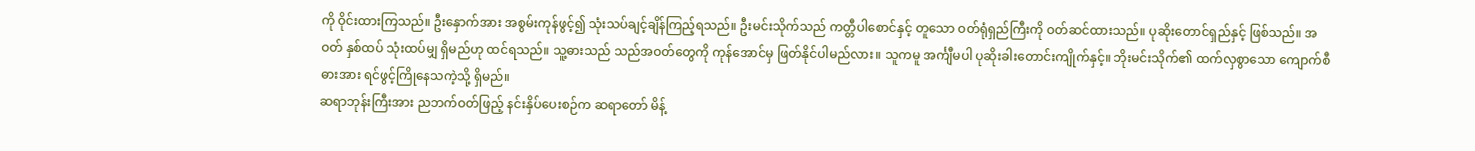ကို ဝိုင်းထားကြသည်။ ဦးနှောက်အား အစွမ်းကုန်ဖွင့်၍ သုံးသပ်ချင့်ချိန်ကြည့်ရသည်။ ဦးမင်းသိုက်သည် ကတ္တီပါစောင်နှင့် တူသော ဝတ်ရုံရှည်ကြီးကို ဝတ်ဆင်ထားသည်။ ပုဆိုးတောင်ရှည်နှင့် ဖြစ်သည်။ အဝတ် နှစ်ထပ် သုံးထပ်မျှ ရှိမည်ဟု ထင်ရသည်။ သူ့ဓားသည် သည်အဝတ်တွေကို ကုန်အောင်မှ ဖြတ်နိုင်ပါမည်လား။ သူကမူ အင်္ကျီမပါ ပုဆိုးခါးတောင်းကျိုက်နှင့်။ ဘိုးမင်းသိုက်၏ ထက်လှစွာသော ကျောက်စီဓားအား ရင်ဖွင့်ကြိုနေသကဲ့သို့ ရှိမည်။
ဆရာဘုန်းကြီးအား ညဘက်ဝတ်ဖြည့် နင်းနှိပ်ပေးစဉ်က ဆရာတော် မိန့်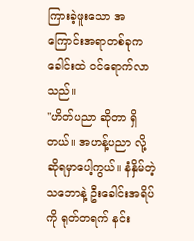ကြားခဲ့ဖူးသော အကြောင်းအရာတစ်ခုက ခေါင်းထဲ ဝင်ရောက်လာသည်။
''ဟိတ်ပညာ ဆိုတာ ရှိတယ်။ အဟန့်ပညာ လို့ ဆိုရမှာပေါ့ကွယ်။ နံနှိမ်တဲ့သဘောနဲ့ ဦးခေါင်းအရိပ်ကို ရုတ်တရက် နင်း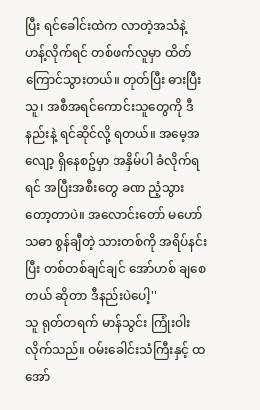ပြီး ရင်ခေါင်းထဲက လာတဲ့အသံနဲ့ ဟန့်လိုက်ရင် တစ်ဖက်လူမှာ ထိတ်ကြောင်သွားတယ်။ တုတ်ပြီး ဓားပြီးသူ၊ အစီအရင်ကောင်းသူတွေကို ဒီနည်းနဲ့ ရင်ဆိုင်လို့ ရတယ်။ အမေ့အလျော့ ရှိနေစဥ်မှာ အနှိမ်ပါ ခံလိုက်ရရင် အပြီးအစီးတွေ ခဏ ညံ့သွားတော့တာပဲ။ အလောင်းတော် မဟော်သဓာ စွန်ချီတဲ့ သားတစ်ကို အရိပ်နင်းပြီး တစ်တစ်ချင်ချင် အော်ဟစ် ချစေတယ် ဆိုတာ ဒီနည်းပဲပေါ့''
သူ ရုတ်တရက် မာန်သွင်း ကြုံးဝါးလိုက်သည်။ ဝမ်းခေါင်းသံကြီးနှင့် ထအော်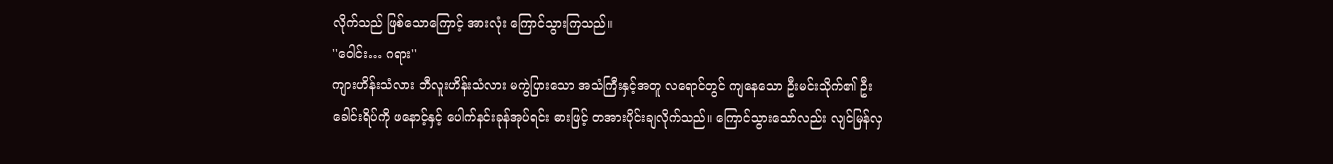လိုက်သည် ဖြစ်သောကြောင့် အားလုံး ကြောင်သွားကြသည်။
''ဝေါင်း… ဂရား''
ကျားဟိန်းသံလား ဘီလူးဟိန်းသံလား မကွဲပြားသော အသံကြီးနှင့်အတူ လရောင်တွင် ကျနေသော ဦးမင်းသိုက်၏ ဦးခေါင်းရိပ်ကို ဖနောင့်နှင့် ပေါက်နင်းခုန်အုပ်ရင်း ဓားဖြင့် တအားပိုင်းချလိုက်သည်။ ကြောင်သွားသော်လည်း လျင်မြန်လှ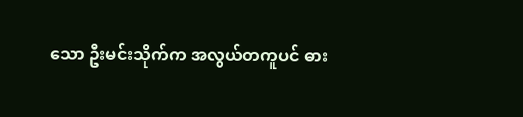သော ဦးမင်းသိုက်က အလွယ်တကူပင် ဓား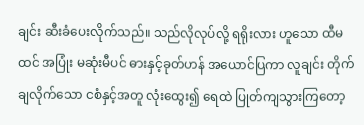ချင်း ဆီးခံပေးလိုက်သည်။ သည်လိုလုပ်လို့ ရရိုးလား ဟူသော ထီမထင် အပြုံး မဆုံးမီပင် ဓားနှင့်ခုတ်ဟန် အယောင်ပြကာ လူချင်း တိုက်ချလိုက်သော ငစံနှင့်အတူ လုံးထွေး၍ ရေထဲ ပြုတ်ကျသွားကြတော့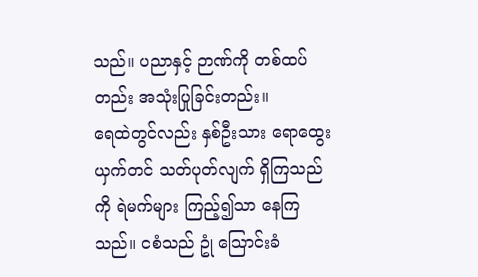သည်။ ပညာနှင့် ဉာဏ်ကို တစ်ထပ်တည်း အသုံးပြုခြင်းတည်း။
ရေထဲတွင်လည်း နှစ်ဦးသား ရောထွေးယှက်တင် သတ်ပုတ်လျက် ရှိကြသည်ကို ရဲမက်များ ကြည့်၍သာ နေကြသည်။ ငစံသည် ဥုံ သြောင်းခံ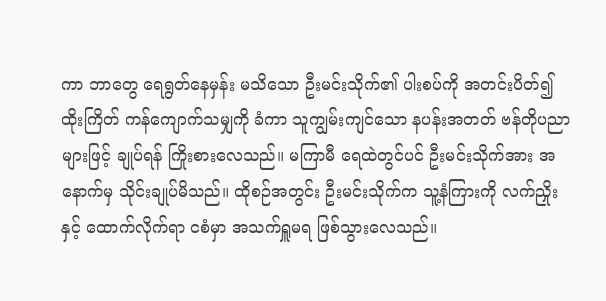ကာ ဘာတွေ ရေရွတ်နေမှန်း မသိသော ဦးမင်းသိုက်၏ ပါးစပ်ကို အတင်းပိတ်၍ ထိုးကြိတ် ကန်ကျောက်သမျှကို ခံကာ သူကျွမ်းကျင်သော နပန်းအတတ် ဗန်တိုပညာများဖြင့် ချုပ်ရန် ကြိုးစားလေသည်။ မကြာမီ ရေထဲတွင်ပင် ဦးမင်းသိုက်အား အနောက်မှ သိုင်းချုပ်မိသည်။ ထိုစဉ်အတွင်း ဦးမင်းသိုက်က သူ့နံကြားကို လက်ညှိုးနှင့် ထောက်လိုက်ရာ ငစံမှာ အသက်ရှူမရ ဖြစ်သွားလေသည်။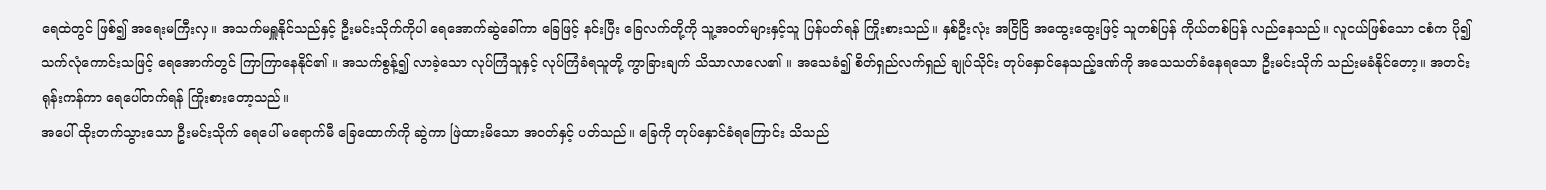ရေထဲတွင် ဖြစ်၍ အရေးမကြီးလှ။ အသက်မရှူနိုင်သည်နှင့် ဦးမင်းသိုက်ကိုပါ ရေအောက်ဆွဲခေါ်ကာ ခြေဖြင့် နင်းပြီး ခြေလက်တို့ကို သူ့အဝတ်များနှင့်သူ ပြန်ပတ်ရန် ကြိုးစားသည်။ နှစ်ဦးလုံး အငြိငြိ အထွေးထွေးဖြင့် သူတစ်ပြန် ကိုယ်တစ်ပြန် လည်နေသည်။ လူငယ်ဖြစ်သော ငစံက ပို၍ သက်လုံကောင်းသဖြင့် ရေအောက်တွင် ကြာကြာနေနိုင်၏ ။ အသက်စွန့်၍ လာခဲ့သော လုပ်ကြံသူနှင့် လုပ်ကြံခံရသူတို့ ကွာခြားချက် သိသာလာလေ၏ ။ အသေခံ၍ စိတ်ရှည်လက်ရှည် ချုပ်သိုင်း တုပ်နှောင်နေသည့်ဒဏ်ကို အသေသတ်ခံနေရသော ဦးမင်းသိုက် သည်းမခံနိုင်တော့။ အတင်းရုန်းကန်ကာ ရေပေါ်တက်ရန် ကြိုးစားတော့သည်။
အပေါ် ထိုးတက်သွားသော ဦးမင်းသိုက် ရေပေါ် မရောက်မီ ခြေထောက်ကို ဆွဲကာ ဖြဲထားမိသော အဝတ်နှင့် ပတ်သည်။ ခြေကို တုပ်နှောင်ခံရကြောင်း သိသည်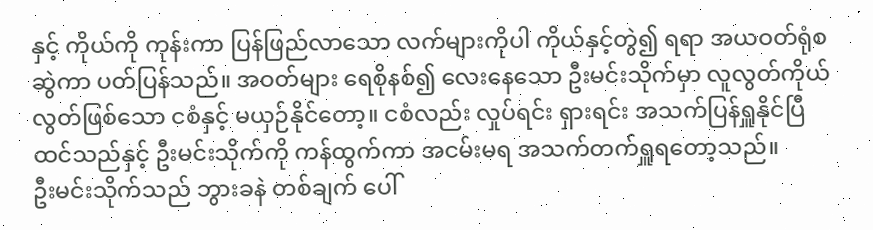နှင့် ကိုယ်ကို ကုန်းကာ ပြန်ဖြည်လာသော လက်များကိုပါ ကိုယ်နှင့်တွဲ၍ ရရာ အယဝတ်ရုံစ ဆွဲကာ ပတ်ပြန်သည်။ အဝတ်များ ရေစိုနစ်၍ လေးနေသော ဦးမင်းသိုက်မှာ လူလွတ်ကိုယ်လွတ်ဖြစ်သော ငစံနှင့် မယှဉ်နိုင်တော့။ ငစံလည်း လှုပ်ရင်း ရှားရင်း အသက်ပြန်ရှူနိုင်ပြီ ထင်သည်နှင့် ဦးမင်းသိုက်ကို ကန်ထွက်ကာ အငမ်းမရ အသက်တက်ရှူရတော့သည်။
ဦးမင်းသိုက်သည် ဘွားခနဲ တစ်ချက် ပေါ်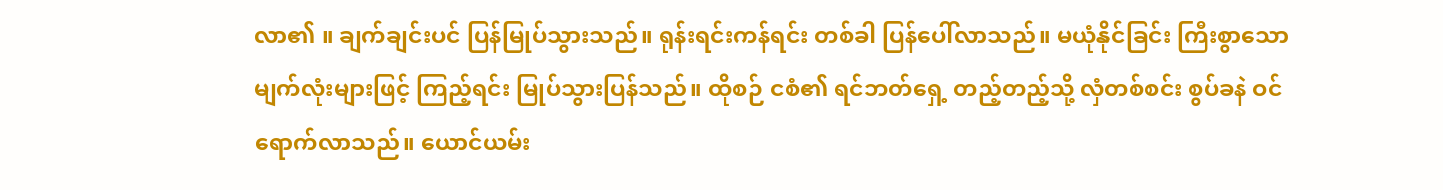လာ၏ ။ ချက်ချင်းပင် ပြန်မြုပ်သွားသည်။ ရုန်းရင်းကန်ရင်း တစ်ခါ ပြန်ပေါ်လာသည်။ မယုံနိုင်ခြင်း ကြီးစွာသော မျက်လုံးများဖြင့် ကြည့်ရင်း မြုပ်သွားပြန်သည်။ ထိုစဉ် ငစံ၏ ရင်ဘတ်ရှေ့ တည့်တည့်သို့ လှံတစ်စင်း စွပ်ခနဲ ဝင်ရောက်လာသည်။ ယောင်ယမ်း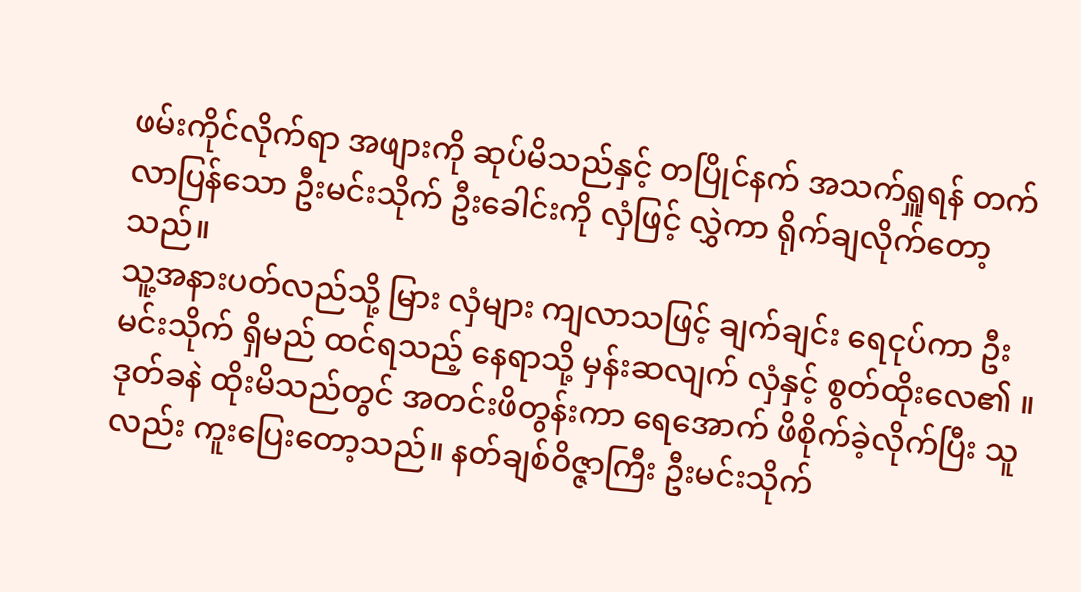ဖမ်းကိုင်လိုက်ရာ အဖျားကို ဆုပ်မိသည်နှင့် တပြိုင်နက် အသက်ရှူရန် တက်လာပြန်သော ဦးမင်းသိုက် ဦးခေါင်းကို လှံဖြင့် လွှဲကာ ရိုက်ချလိုက်တော့သည်။
သူ့အနားပတ်လည်သို့ မြား လှံများ ကျလာသဖြင့် ချက်ချင်း ရေငုပ်ကာ ဦးမင်းသိုက် ရှိမည် ထင်ရသည့် နေရာသို့ မှန်းဆလျက် လှံနှင့် စွတ်ထိုးလေ၏ ။ ဒုတ်ခနဲ ထိုးမိသည်တွင် အတင်းဖိတွန်းကာ ရေအောက် ဖိစိုက်ခဲ့လိုက်ပြီး သူလည်း ကူးပြေးတော့သည်။ နတ်ချစ်ဝိဇ္ဇာကြီး ဦးမင်းသိုက်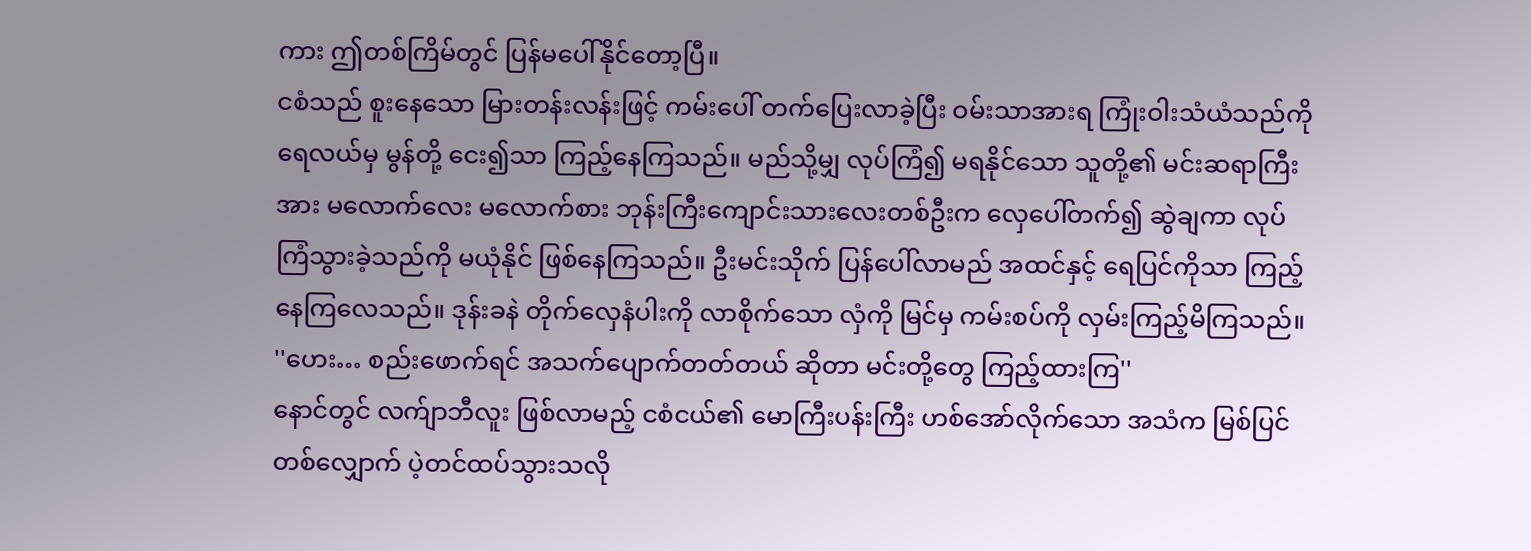ကား ဤတစ်ကြိမ်တွင် ပြန်မပေါ်နိုင်တော့ပြီ။
ငစံသည် စူးနေသော မြားတန်းလန်းဖြင့် ကမ်းပေါ် တက်ပြေးလာခဲ့ပြီး ဝမ်းသာအားရ ကြုံးဝါးသံယံသည်ကို ရေလယ်မှ မွန်တို့ ငေး၍သာ ကြည့်နေကြသည်။ မည်သို့မျှ လုပ်ကြံ၍ မရနိုင်သော သူတို့၏ မင်းဆရာကြီးအား မလောက်လေး မလောက်စား ဘုန်းကြီးကျောင်းသားလေးတစ်ဦးက လှေပေါ်တက်၍ ဆွဲချကာ လုပ်ကြံသွားခဲ့သည်ကို မယုံနိုင် ဖြစ်နေကြသည်။ ဦးမင်းသိုက် ပြန်ပေါ်လာမည် အထင်နှင့် ရေပြင်ကိုသာ ကြည့်နေကြလေသည်။ ဒုန်းခနဲ တိုက်လှေနံပါးကို လာစိုက်သော လှံကို မြင်မှ ကမ်းစပ်ကို လှမ်းကြည့်မိကြသည်။
''ဟေး… စည်းဖောက်ရင် အသက်ပျောက်တတ်တယ် ဆိုတာ မင်းတို့တွေ ကြည့်ထားကြ''
နောင်တွင် လက်ျာဘီလူး ဖြစ်လာမည့် ငစံငယ်၏ မောကြီးပန်းကြီး ဟစ်အော်လိုက်သော အသံက မြစ်ပြင်တစ်လျှောက် ပဲ့တင်ထပ်သွားသလို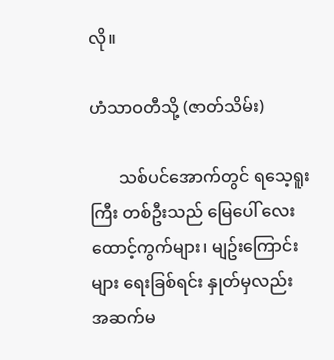လို။

ဟံသာဝတီသို့ (ဇာတ်သိမ်း)

       သစ်ပင်အောက်တွင် ရသေ့ရူးကြီး တစ်ဦးသည် မြေပေါ် လေးထောင့်ကွက်များ၊ မျဥ်းကြောင်းများ ရေးခြစ်ရင်း နှုတ်မှလည်း အဆက်မ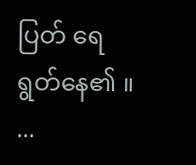ပြတ် ရေရွတ်နေ၏ ။   ...